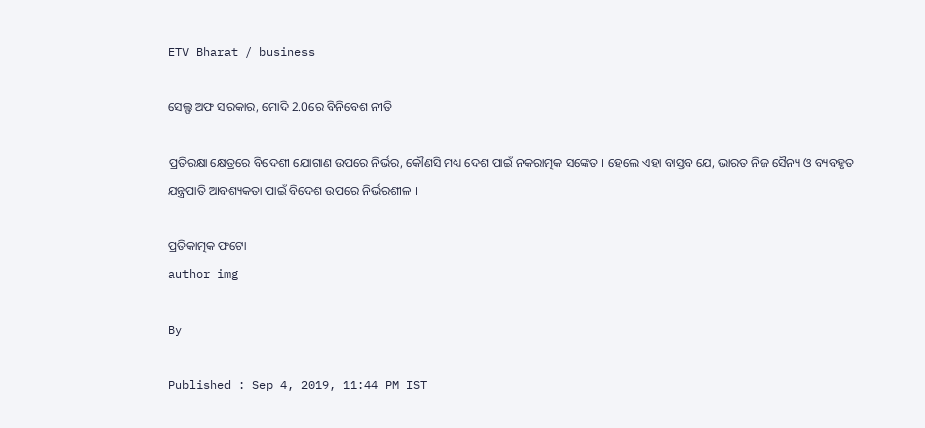ETV Bharat / business

ସେଲ୍ଫ ଅଫ ସରକାର, ମୋଦି 2.0ରେ ବିନିବେଶ ନୀତି

ପ୍ରତିରକ୍ଷା କ୍ଷେତ୍ରରେ ବିଦେଶୀ ଯୋଗାଣ ଉପରେ ନିର୍ଭର, କୌଣସି ମଧ୍ୟ ଦେଶ ପାଇଁ ନକରାତ୍ମକ ସଙ୍କେତ । ହେଲେ ଏହା ବାସ୍ତବ ଯେ, ଭାରତ ନିଜ ସୈନ୍ୟ ଓ ବ୍ୟବହୃତ ଯନ୍ତ୍ରପାତି ଆବଶ୍ୟକତା ପାଇଁ ବିଦେଶ ଉପରେ ନିର୍ଭରଶୀଳ ।

ପ୍ରତିକାତ୍ମକ ଫଟୋ
author img

By

Published : Sep 4, 2019, 11:44 PM IST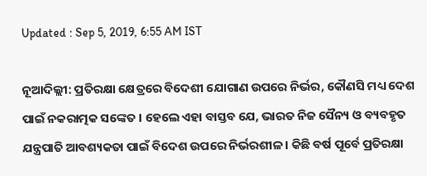Updated : Sep 5, 2019, 6:55 AM IST

ନୂଆଦିଲ୍ଲୀ: ପ୍ରତିରକ୍ଷା କ୍ଷେତ୍ରରେ ବିଦେଶୀ ଯୋଗାଣ ଉପରେ ନିର୍ଭର, କୌଣସି ମଧ୍ୟ ଦେଶ ପାଇଁ ନକରାତ୍ମକ ସଙ୍କେତ । ହେଲେ ଏହା ବାସ୍ତବ ଯେ, ଭାରତ ନିଜ ସୈନ୍ୟ ଓ ବ୍ୟବହୃତ ଯନ୍ତ୍ରପାତି ଆବଶ୍ୟକତା ପାଇଁ ବିଦେଶ ଉପରେ ନିର୍ଭରଶୀଳ । କିଛି ବର୍ଷ ପୂର୍ବେ ପ୍ରତିରକ୍ଷା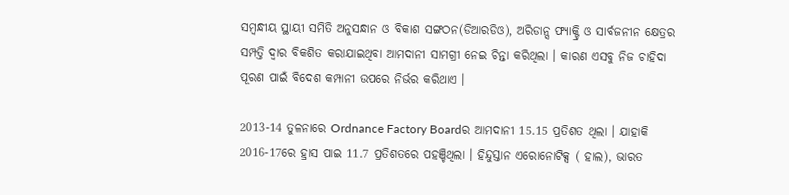ସମ୍ବନ୍ଧୀୟ ସ୍ଥାୟୀ ସମିତି ଅନୁସନ୍ଧାନ ଓ ବିକାଶ ସଙ୍ଗଠନ(ଡିଆରଡିଓ), ଅରିଡାନ୍ସ ଫ୍ୟାକ୍ଟ୍ରି ଓ ସାର୍ବଜନୀନ କ୍ଷେତ୍ରର ସମ୍ପତ୍ତି ଦ୍ୱାର ବିକଶିତ କରାଯାଇଥିବା ଆମଦାନୀ ସାମଗ୍ରୀ ନେଇ ଚିନ୍ତା କରିଥିଲା । କାରଣ ଏସବୁ ନିଜ ଚାହିଦା ପୂରଣ ପାଇଁ ବିଦେଶ କମ୍ପାନୀ ଉପରେ ନିର୍ଭର କରିଥାଏ ।

2013-14 ତୁଳନାରେ Ordnance Factory Boardର ଆମଦାନୀ 15.15 ପ୍ରତିଶତ ଥିଲା । ଯାହାକି 2016-17ରେ ହ୍ରାସ ପାଇ 11.7 ପ୍ରତିଶତରେ ପହଞ୍ଚିଥିଲା । ହିନ୍ଦୁସ୍ତାନ ଏରୋନୋଟିକ୍ସ ( ହାଲ), ଭାରତ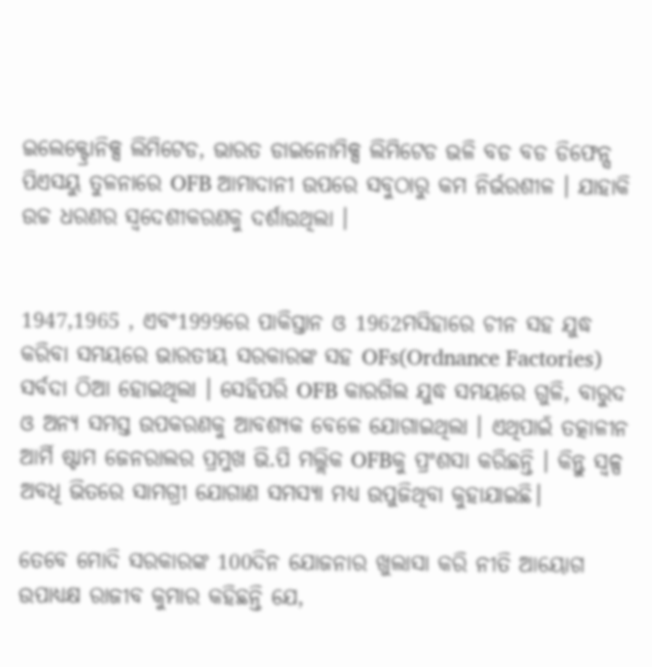ଇଲେକ୍ଟ୍ରୋନିକ୍ସ ଲିମିଟେଡ, ଭାରତ ଡାଇନୋମିକ୍ସ ଲିମିଟେଡ ଭଳି ବଡ ବଡ ଡିଫେନ୍ସ ପିଏସୟୁ ତୁଳନାରେ OFB ଆମାଦାନୀ ଉପରେ ସବୁଠାରୁ କମ ନିର୍ଭରଶୀଳ । ଯାହାକି ଉଚ୍ଚ ଧରଣର ସ୍ବଦେଶୀକରଣକୁ ଦର୍ଶାଉଥିଲା ।


1947,1965 , ଏବଂ1999ରେ ପାକିସ୍ତାନ ଓ 1962ମସିହାରେ ଚୀନ ସହ ଯୁଦ୍ଧ କରିବା ସମୟରେ ଭାରତୀୟ ସରକାରଙ୍କ ସହ OFs(Ordnance Factories) ସର୍ବଦା ଠିଆ ହୋଇଥିଲା । ସେହିପରି OFB କାରଗିଲ ଯୁଦ୍ଧ ସମୟରେ ଗୁଳି, ବାରୁଦ ଓ ଅନ୍ୟ ସମସ୍ତ ଉପକରଣକୁ ଆବଶ୍ୟକ ବେଳେ ଯୋଗାଇଥିଲା । ଏଥିପାଇଁ ତତ୍କାଳୀନ ଆର୍ମି ଷ୍ଟାମ ଜେନରାଲର ପ୍ରମୁଖ ଭି.ପି ମଲ୍ଲିକ OFBକୁ ପ୍ରଂଶସା କରିଛନ୍ତି । କିନ୍ତୁ ସ୍ବଳ୍ପ ଅବଧି ଭିତରେ ସାମଗ୍ରୀ ଯୋଗାଣ ସମସ୍ୟା ମଧ୍ୟ ଉପୁଜିଥିବା କୁହାଯାଇଛି।

ତେବେ ମୋଦି ସରକାରଙ୍କ 100ଦିନ ଯୋଜନାର ଖୁଲାସା କରି ନୀତି ଆୟୋଗ ଉପାଧ୍ୟକ୍ଷ ରାଜୀବ କୁମାର କହିଛନ୍ତି ଯେ,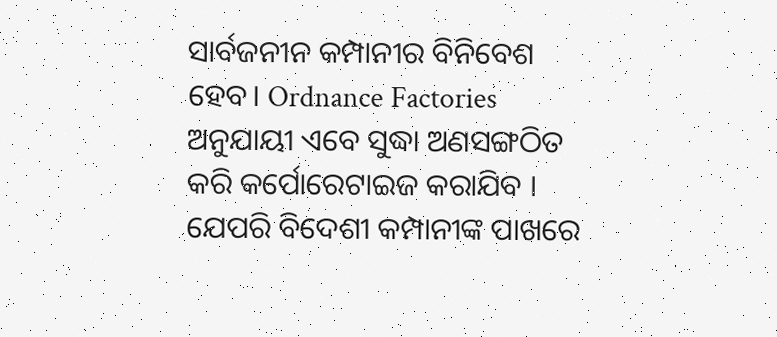ସାର୍ବଜନୀନ କମ୍ପାନୀର ବିନିବେଶ ହେବ। Ordnance Factories ଅନୁଯାୟୀ ଏବେ ସୁଦ୍ଧା ଅଣସଙ୍ଗଠିତ କରି କର୍ପୋରେଟାଇଜ କରାଯିବ । ଯେପରି ବିଦେଶୀ କମ୍ପାନୀଙ୍କ ପାଖରେ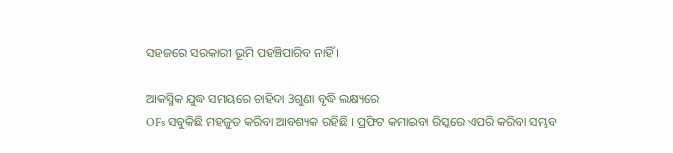ସହଜରେ ସରକାରୀ ଭୂମି ପହଞ୍ଚିପାରିବ ନାହିଁ ।

ଆକସ୍ମିକ ଯୁଦ୍ଧ ସମୟରେ ଚାହିଦା 3ଗୁଣା ବୃଦ୍ଧି ଲକ୍ଷ୍ୟରେ
OFs ସବୁକିଛି ମହଜୁତ କରିବା ଆବଶ୍ୟକ ରହିଛି । ପ୍ରଫିଟ କମାଇବା ରିସ୍କରେ ଏପରି କରିବା ସମ୍ଭବ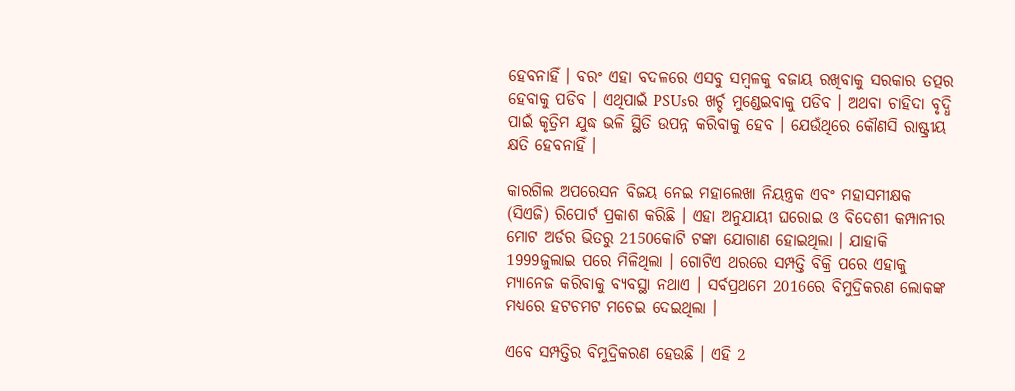ହେବନାହିଁ । ବରଂ ଏହା ବଦଳରେ ଏସବୁ ସମ୍ବଳକୁ ବଜାୟ ରଖିବାକୁ ସରକାର ତତ୍ପର ହେବାକୁ ପଡିବ । ଏଥିପାଇଁ PSUsର ଖର୍ଚ୍ଚ ମୁଣ୍ଡେଇବାକୁ ପଡିବ । ଅଥବା ଚାହିଦା ବୃଦ୍ଧି ପାଇଁ କୃତ୍ରିମ ଯୁଦ୍ଧ ଭଳି ସ୍ଥିତି ଉପନ୍ନ କରିବାକୁ ହେବ । ଯେଉଁଥିରେ କୌଣସି ରାଷ୍ଟ୍ରୀୟ କ୍ଷତି ହେବନାହିଁ ।

କାରଗିଲ ଅପରେସନ ବିଜୟ ନେଇ ମହାଲେଖା ନିୟନ୍ତ୍ରକ ଏବଂ ମହାସମୀକ୍ଷକ (ସିଏଜି) ରିପୋର୍ଟ ପ୍ରକାଶ କରିଛି । ଏହା ଅନୁଯାୟୀ ଘରୋଇ ଓ ବିଦେଶୀ କମ୍ପାନୀର ମୋଟ ଅର୍ଡର ଭିତରୁ 2150କୋଟି ଟଙ୍କା ଯୋଗାଣ ହୋଇଥିଲା । ଯାହାକି 1999ଜୁଲାଇ ପରେ ମିଳିଥିଲା । ଗୋଟିଏ ଥରରେ ସମ୍ପତ୍ତି ବିକ୍ରି ପରେ ଏହାକୁ ମ୍ୟାନେଜ କରିବାକୁ ବ୍ୟବସ୍ଥା ନଥାଏ । ସର୍ବପ୍ରଥମେ 2016ରେ ବିମୁଦ୍ରିକରଣ ଲୋକଙ୍କ ମଧ୍ୟରେ ହଟଚମଟ ମଚେଇ ଦେଇଥିଲା ।

ଏବେ ସମ୍ପତ୍ତିର ବିମୁଦ୍ରିକରଣ ହେଉଛି । ଏହି 2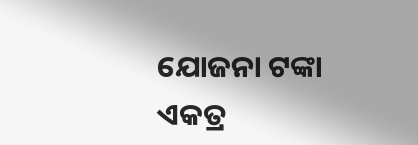ଯୋଜନା ଟଙ୍କା ଏକତ୍ର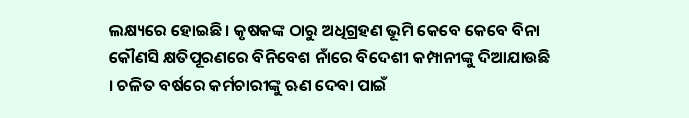ଲକ୍ଷ୍ୟରେ ହୋଇଛି । କୃଷକଙ୍କ ଠାରୁ ଅଧିଗ୍ରହଣ ଭୂମି କେବେ କେବେ ବିନା କୌଣସି କ୍ଷତିପୂରଣରେ ବିନିବେଶ ନାଁରେ ବିଦେଶୀ କମ୍ପାନୀଙ୍କୁ ଦିଆଯାଉଛି । ଚଳିତ ବର୍ଷରେ କର୍ମଚାରୀଙ୍କୁ ଋଣ ଦେବା ପାଇଁ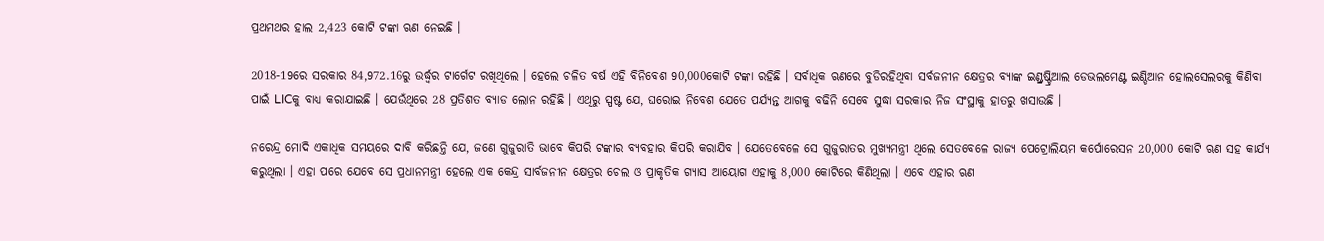ପ୍ରଥମଥର ହାଲ 2,423 କୋଟି ଟଙ୍କା ଋଣ ନେଇଛି ।

2018-19ରେ ସରକାର 84,972.16ରୁ ଉର୍ଦ୍ଧ୍ବର ଟାର୍ଗେଟ ରଖିଥିଲେ । ହେଲେ ଚଳିତ ବର୍ଷ ଏହି ବିନିବେଶ 90,000କୋଟି ଟଙ୍କା ରହିଛି । ସର୍ବାଧିକ ଋଣରେ ବୁଡିରହିଥିବା ସର୍ବଜନୀନ କ୍ଷେତ୍ରର ବ୍ୟାଙ୍କ ଇଣ୍ଡ୍ରଷ୍ଟ୍ରିଆଲ ଡେଭଲମେଣ୍ଟ ଇଣ୍ଡିଆନ ହୋଲସେଲରକୁ କିଣିବା ପାଇଁ LICକୁ ବାଧ୍ୟ କରାଯାଇଛି । ଯେଉଁଥିରେ 28 ପ୍ରତିଶତ ବ୍ୟାଡ ଲୋନ ରହିଛି । ଏଥିରୁ ସ୍ପଷ୍ଟ ଯେ, ଘରୋଇ ନିବେଶ ଯେତେ ପର୍ଯ୍ୟନ୍ତ ଆଗକୁ ବଢିନି ସେବେ ସୁଦ୍ଧା ସରକାର ନିଜ ସଂସ୍ଥାକୁ ହାତରୁ ଖସାଉଛି ।

ନରେନ୍ଦ୍ର ମୋଦି ଏକାଧିକ ସମୟରେ ଦାବି କରିଛନ୍ତି ଯେ, ଜଣେ ଗୁଜୁରାତି ଭାବେ କିପରି ଟଙ୍କାର ବ୍ୟବହାର କିପରି କରାଯିବ । ଯେତେବେଳେ ସେ ଗୁଜୁରାତର ମୁଖ୍ୟମନ୍ତ୍ରୀ ଥିଲେ ସେତବେଳେ ରାଜ୍ୟ ପେଟ୍ରୋଲିୟମ କର୍ପୋରେସନ 20,000 କୋଟି ଋଣ ସହ କାର୍ଯ୍ୟ କରୁଥିଲା । ଏହା ପରେ ଯେବେ ସେ ପ୍ରଧାନମନ୍ତ୍ରୀ ହେଲେ ଏକ କେନ୍ଦ୍ର ସାର୍ବଜନୀନ କ୍ଷେତ୍ରର ଚେଲ ଓ ପ୍ରାକୃତିକ ଗ୍ୟାସ ଆୟୋଗ ଏହାକୁ 8,000 କୋଟିରେ କିଣିଥିଲା । ଏବେ ଏହାର ଋଣ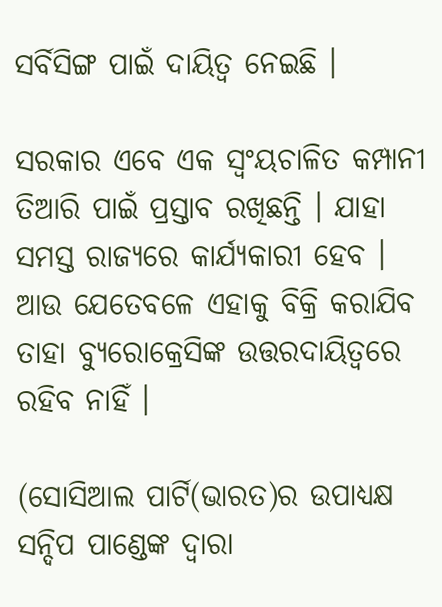ସର୍ବିସିଙ୍ଗ ପାଇଁ ଦାୟିତ୍ବ ନେଇଛି ।

ସରକାର ଏବେ ଏକ ସ୍ବଂୟଚାଳିତ କମ୍ପାନୀ ତିଆରି ପାଇଁ ପ୍ରସ୍ତାବ ରଖିଛନ୍ତି । ଯାହା ସମସ୍ତ ରାଜ୍ୟରେ କାର୍ଯ୍ୟକାରୀ ହେବ । ଆଉ ଯେତେବଳେ ଏହାକୁ ବିକ୍ରି କରାଯିବ ତାହା ବ୍ୟୁରୋକ୍ରେସିଙ୍କ ଉତ୍ତରଦାୟିତ୍ବରେ ରହିବ ନାହିଁ ।

(ସୋସିଆଲ ପାର୍ଟି(ଭାରତ)ର ଉପାଧ୍ୟକ୍ଷ ସନ୍ଦିପ ପାଣ୍ଡେଙ୍କ ଦ୍ବାରା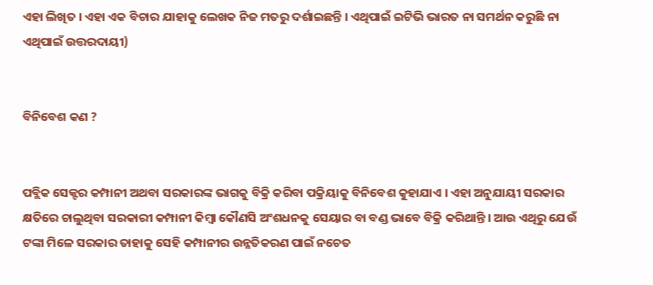ଏହା ଲିଖିତ । ଏହା ଏକ ବିଚାର ଯାହାକୁ ଲେଖକ ନିଜ ମତରୁ ଦର୍ଶାଇଛନ୍ତି । ଏଥିପାଇଁ ଇଟିଭି ଭାରତ ନା ସମର୍ଥନ କରୁଛି ନା ଏଥିପାଇଁ ଉତ୍ତରଦାୟୀ)


ବିନିବେଶ କଣ ?


ପବ୍ଲିକ ସେକ୍ଟର କମ୍ପାନୀ ଅଥବା ସରକାରଙ୍କ ଭାଗକୁ ବିକ୍ରି କରିବା ପକ୍ରିୟାକୁ ବିନିବେଶ କୁହାଯାଏ । ଏହା ଅନୁଯାୟୀ ସରକାର କ୍ଷତିରେ ଚାଲୁଥିବା ସରକାରୀ କମ୍ପାନୀ କିମ୍ବା କୌଣସି ଅଂଶଧନକୁ ସେୟାର ବା ବଣ୍ଡ ଭାବେ ବିକ୍ରି କରିଥାନ୍ତି । ଆଉ ଏଥିରୁ ଯେଉଁ ଟଙ୍କା ମିଳେ ସରକାର ତାହାକୁ ସେହି କମ୍ପାନୀର ଉନ୍ନତିକରଣ ପାଇଁ ନଚେତ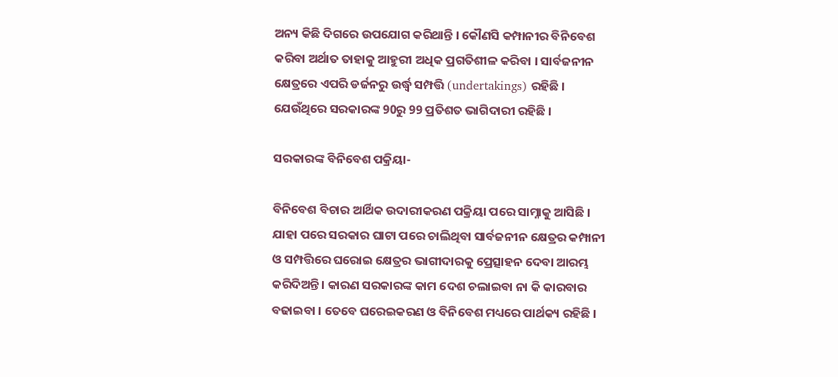ଅନ୍ୟ କିଛି ଦିଗରେ ଉପଯୋଗ କରିଥାନ୍ତି । କୌଣସି କମ୍ପାନୀର ବିନିବେଶ କରିବା ଅର୍ଥାତ ତାହାକୁ ଆହୁରୀ ଅଧିକ ପ୍ରଗତିଶୀଳ କରିବା । ସାର୍ବଜନୀନ କ୍ଷେତ୍ରରେ ଏପରି ଡର୍ଜନରୁ ଉର୍ଦ୍ଧ୍ବ ସମ୍ପତ୍ତି (undertakings) ରହିଛି । ଯେଉଁଥିରେ ସରକାରଙ୍କ 90ରୁ 99 ପ୍ରତିଶତ ଭାଗିଦାରୀ ରହିଛି ।

ସରକାରଙ୍କ ବିନିବେଶ ପକ୍ରିୟା-

ବିନିବେଶ ବିଚାର ଆର୍ଥିକ ଉଦାରୀକରଣ ପକ୍ରିୟା ପରେ ସାମ୍ନାକୁ ଆସିଛି । ଯାହା ପରେ ସରକାର ଘାଟା ପରେ ଚାଲିଥିବା ସାର୍ବଜନୀନ କ୍ଷେତ୍ରର କମ୍ପାନୀ ଓ ସମ୍ପତ୍ତିରେ ଘରୋଇ କ୍ଷେତ୍ରର ଭାଗୀଦାରକୁ ପ୍ରେତ୍ସାହନ ଦେବା ଆରମ୍ଭ କରିଦିଅନ୍ତି । କାରଣ ସରକାରଙ୍କ କାମ ଦେଶ ଚଲାଇବା ନା କି କାରବାର ବଢାଇବା । ତେବେ ଘରେଇକରଣ ଓ ବିନିବେଶ ମଧ୍ୟରେ ପାର୍ଥକ୍ୟ ରହିଛି ।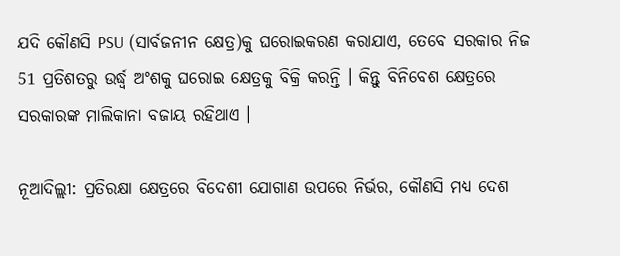ଯଦି କୌଣସି PSU (ସାର୍ବଜନୀନ କ୍ଷେତ୍ର)କୁ ଘରୋଇକରଣ କରାଯାଏ, ତେବେ ସରକାର ନିଜ 51 ପ୍ରତିଶତରୁ ଉର୍ଦ୍ଧ୍ବ ଅଂଶକୁ ଘରୋଇ କ୍ଷେତ୍ରକୁ ବିକ୍ରି କରନ୍ତି । କିନ୍ତୁ ବିନିବେଶ କ୍ଷେତ୍ରରେ ସରକାରଙ୍କ ମାଲିକାନା ବଜାୟ ରହିଥାଏ ।

ନୂଆଦିଲ୍ଲୀ: ପ୍ରତିରକ୍ଷା କ୍ଷେତ୍ରରେ ବିଦେଶୀ ଯୋଗାଣ ଉପରେ ନିର୍ଭର, କୌଣସି ମଧ୍ୟ ଦେଶ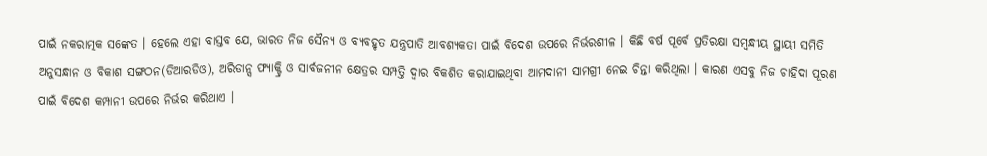ପାଇଁ ନକରାତ୍ମକ ସଙ୍କେତ । ହେଲେ ଏହା ବାସ୍ତବ ଯେ, ଭାରତ ନିଜ ସୈନ୍ୟ ଓ ବ୍ୟବହୃତ ଯନ୍ତ୍ରପାତି ଆବଶ୍ୟକତା ପାଇଁ ବିଦେଶ ଉପରେ ନିର୍ଭରଶୀଳ । କିଛି ବର୍ଷ ପୂର୍ବେ ପ୍ରତିରକ୍ଷା ସମ୍ବନ୍ଧୀୟ ସ୍ଥାୟୀ ସମିତି ଅନୁସନ୍ଧାନ ଓ ବିକାଶ ସଙ୍ଗଠନ(ଡିଆରଡିଓ), ଅରିଡାନ୍ସ ଫ୍ୟାକ୍ଟ୍ରି ଓ ସାର୍ବଜନୀନ କ୍ଷେତ୍ରର ସମ୍ପତ୍ତି ଦ୍ୱାର ବିକଶିତ କରାଯାଇଥିବା ଆମଦାନୀ ସାମଗ୍ରୀ ନେଇ ଚିନ୍ତା କରିଥିଲା । କାରଣ ଏସବୁ ନିଜ ଚାହିଦା ପୂରଣ ପାଇଁ ବିଦେଶ କମ୍ପାନୀ ଉପରେ ନିର୍ଭର କରିଥାଏ ।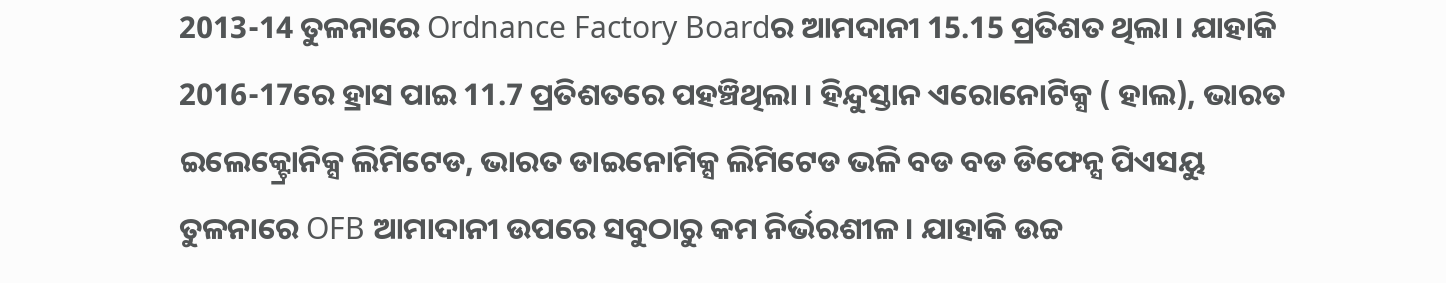2013-14 ତୁଳନାରେ Ordnance Factory Boardର ଆମଦାନୀ 15.15 ପ୍ରତିଶତ ଥିଲା । ଯାହାକି 2016-17ରେ ହ୍ରାସ ପାଇ 11.7 ପ୍ରତିଶତରେ ପହଞ୍ଚିଥିଲା । ହିନ୍ଦୁସ୍ତାନ ଏରୋନୋଟିକ୍ସ ( ହାଲ), ଭାରତ ଇଲେକ୍ଟ୍ରୋନିକ୍ସ ଲିମିଟେଡ, ଭାରତ ଡାଇନୋମିକ୍ସ ଲିମିଟେଡ ଭଳି ବଡ ବଡ ଡିଫେନ୍ସ ପିଏସୟୁ ତୁଳନାରେ OFB ଆମାଦାନୀ ଉପରେ ସବୁଠାରୁ କମ ନିର୍ଭରଶୀଳ । ଯାହାକି ଉଚ୍ଚ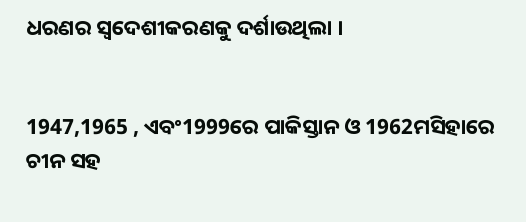ଧରଣର ସ୍ବଦେଶୀକରଣକୁ ଦର୍ଶାଉଥିଲା ।


1947,1965 , ଏବଂ1999ରେ ପାକିସ୍ତାନ ଓ 1962ମସିହାରେ ଚୀନ ସହ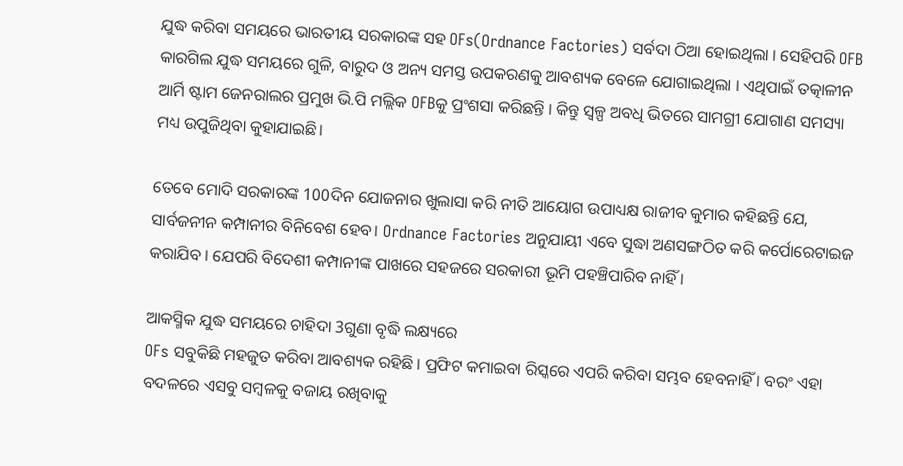ଯୁଦ୍ଧ କରିବା ସମୟରେ ଭାରତୀୟ ସରକାରଙ୍କ ସହ OFs(Ordnance Factories) ସର୍ବଦା ଠିଆ ହୋଇଥିଲା । ସେହିପରି OFB କାରଗିଲ ଯୁଦ୍ଧ ସମୟରେ ଗୁଳି, ବାରୁଦ ଓ ଅନ୍ୟ ସମସ୍ତ ଉପକରଣକୁ ଆବଶ୍ୟକ ବେଳେ ଯୋଗାଇଥିଲା । ଏଥିପାଇଁ ତତ୍କାଳୀନ ଆର୍ମି ଷ୍ଟାମ ଜେନରାଲର ପ୍ରମୁଖ ଭି.ପି ମଲ୍ଲିକ OFBକୁ ପ୍ରଂଶସା କରିଛନ୍ତି । କିନ୍ତୁ ସ୍ବଳ୍ପ ଅବଧି ଭିତରେ ସାମଗ୍ରୀ ଯୋଗାଣ ସମସ୍ୟା ମଧ୍ୟ ଉପୁଜିଥିବା କୁହାଯାଇଛି।

ତେବେ ମୋଦି ସରକାରଙ୍କ 100ଦିନ ଯୋଜନାର ଖୁଲାସା କରି ନୀତି ଆୟୋଗ ଉପାଧ୍ୟକ୍ଷ ରାଜୀବ କୁମାର କହିଛନ୍ତି ଯେ, ସାର୍ବଜନୀନ କମ୍ପାନୀର ବିନିବେଶ ହେବ। Ordnance Factories ଅନୁଯାୟୀ ଏବେ ସୁଦ୍ଧା ଅଣସଙ୍ଗଠିତ କରି କର୍ପୋରେଟାଇଜ କରାଯିବ । ଯେପରି ବିଦେଶୀ କମ୍ପାନୀଙ୍କ ପାଖରେ ସହଜରେ ସରକାରୀ ଭୂମି ପହଞ୍ଚିପାରିବ ନାହିଁ ।

ଆକସ୍ମିକ ଯୁଦ୍ଧ ସମୟରେ ଚାହିଦା 3ଗୁଣା ବୃଦ୍ଧି ଲକ୍ଷ୍ୟରେ
OFs ସବୁକିଛି ମହଜୁତ କରିବା ଆବଶ୍ୟକ ରହିଛି । ପ୍ରଫିଟ କମାଇବା ରିସ୍କରେ ଏପରି କରିବା ସମ୍ଭବ ହେବନାହିଁ । ବରଂ ଏହା ବଦଳରେ ଏସବୁ ସମ୍ବଳକୁ ବଜାୟ ରଖିବାକୁ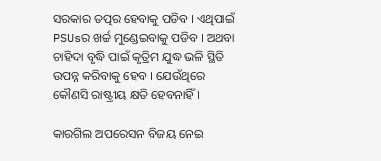ସରକାର ତତ୍ପର ହେବାକୁ ପଡିବ । ଏଥିପାଇଁ PSUsର ଖର୍ଚ୍ଚ ମୁଣ୍ଡେଇବାକୁ ପଡିବ । ଅଥବା ଚାହିଦା ବୃଦ୍ଧି ପାଇଁ କୃତ୍ରିମ ଯୁଦ୍ଧ ଭଳି ସ୍ଥିତି ଉପନ୍ନ କରିବାକୁ ହେବ । ଯେଉଁଥିରେ କୌଣସି ରାଷ୍ଟ୍ରୀୟ କ୍ଷତି ହେବନାହିଁ ।

କାରଗିଲ ଅପରେସନ ବିଜୟ ନେଇ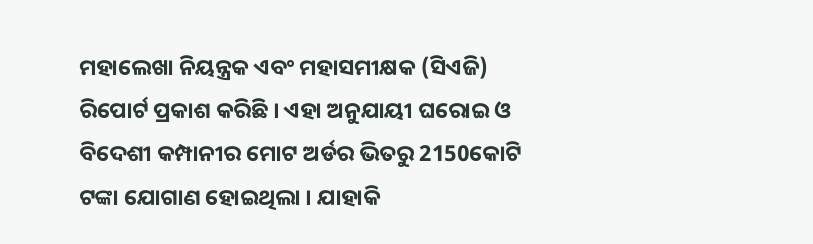ମହାଲେଖା ନିୟନ୍ତ୍ରକ ଏବଂ ମହାସମୀକ୍ଷକ (ସିଏଜି) ରିପୋର୍ଟ ପ୍ରକାଶ କରିଛି । ଏହା ଅନୁଯାୟୀ ଘରୋଇ ଓ ବିଦେଶୀ କମ୍ପାନୀର ମୋଟ ଅର୍ଡର ଭିତରୁ 2150କୋଟି ଟଙ୍କା ଯୋଗାଣ ହୋଇଥିଲା । ଯାହାକି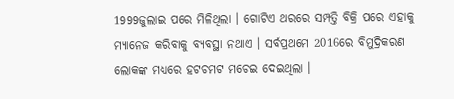1999ଜୁଲାଇ ପରେ ମିଳିଥିଲା । ଗୋଟିଏ ଥରରେ ସମ୍ପତ୍ତି ବିକ୍ରି ପରେ ଏହାକୁ ମ୍ୟାନେଜ କରିବାକୁ ବ୍ୟବସ୍ଥା ନଥାଏ । ସର୍ବପ୍ରଥମେ 2016ରେ ବିମୁଦ୍ରିକରଣ ଲୋକଙ୍କ ମଧ୍ୟରେ ହଟଚମଟ ମଚେଇ ଦେଇଥିଲା ।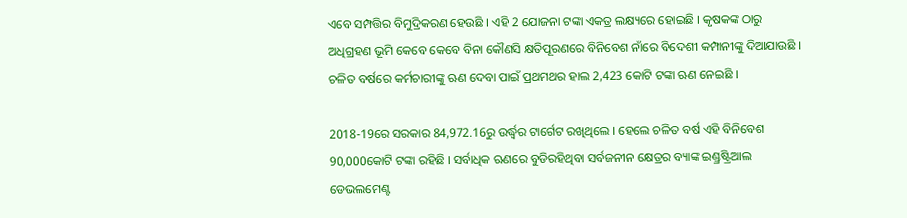ଏବେ ସମ୍ପତ୍ତିର ବିମୁଦ୍ରିକରଣ ହେଉଛି । ଏହି 2 ଯୋଜନା ଟଙ୍କା ଏକତ୍ର ଲକ୍ଷ୍ୟରେ ହୋଇଛି । କୃଷକଙ୍କ ଠାରୁ ଅଧିଗ୍ରହଣ ଭୂମି କେବେ କେବେ ବିନା କୌଣସି କ୍ଷତିପୂରଣରେ ବିନିବେଶ ନାଁରେ ବିଦେଶୀ କମ୍ପାନୀଙ୍କୁ ଦିଆଯାଉଛି । ଚଳିତ ବର୍ଷରେ କର୍ମଚାରୀଙ୍କୁ ଋଣ ଦେବା ପାଇଁ ପ୍ରଥମଥର ହାଲ 2,423 କୋଟି ଟଙ୍କା ଋଣ ନେଇଛି ।

2018-19ରେ ସରକାର 84,972.16ରୁ ଉର୍ଦ୍ଧ୍ବର ଟାର୍ଗେଟ ରଖିଥିଲେ । ହେଲେ ଚଳିତ ବର୍ଷ ଏହି ବିନିବେଶ 90,000କୋଟି ଟଙ୍କା ରହିଛି । ସର୍ବାଧିକ ଋଣରେ ବୁଡିରହିଥିବା ସର୍ବଜନୀନ କ୍ଷେତ୍ରର ବ୍ୟାଙ୍କ ଇଣ୍ଡ୍ରଷ୍ଟ୍ରିଆଲ ଡେଭଲମେଣ୍ଟ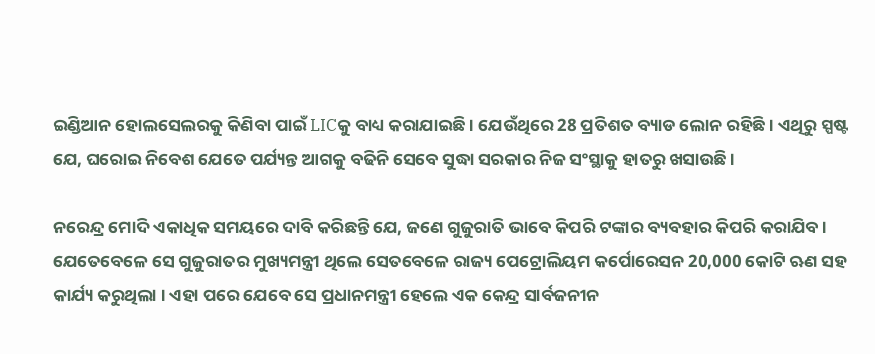ଇଣ୍ଡିଆନ ହୋଲସେଲରକୁ କିଣିବା ପାଇଁ LICକୁ ବାଧ୍ୟ କରାଯାଇଛି । ଯେଉଁଥିରେ 28 ପ୍ରତିଶତ ବ୍ୟାଡ ଲୋନ ରହିଛି । ଏଥିରୁ ସ୍ପଷ୍ଟ ଯେ, ଘରୋଇ ନିବେଶ ଯେତେ ପର୍ଯ୍ୟନ୍ତ ଆଗକୁ ବଢିନି ସେବେ ସୁଦ୍ଧା ସରକାର ନିଜ ସଂସ୍ଥାକୁ ହାତରୁ ଖସାଉଛି ।

ନରେନ୍ଦ୍ର ମୋଦି ଏକାଧିକ ସମୟରେ ଦାବି କରିଛନ୍ତି ଯେ, ଜଣେ ଗୁଜୁରାତି ଭାବେ କିପରି ଟଙ୍କାର ବ୍ୟବହାର କିପରି କରାଯିବ । ଯେତେବେଳେ ସେ ଗୁଜୁରାତର ମୁଖ୍ୟମନ୍ତ୍ରୀ ଥିଲେ ସେତବେଳେ ରାଜ୍ୟ ପେଟ୍ରୋଲିୟମ କର୍ପୋରେସନ 20,000 କୋଟି ଋଣ ସହ କାର୍ଯ୍ୟ କରୁଥିଲା । ଏହା ପରେ ଯେବେ ସେ ପ୍ରଧାନମନ୍ତ୍ରୀ ହେଲେ ଏକ କେନ୍ଦ୍ର ସାର୍ବଜନୀନ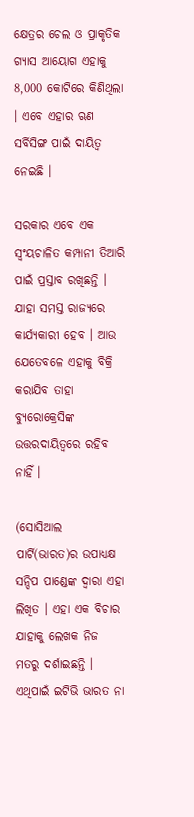କ୍ଷେତ୍ରର ଚେଲ ଓ ପ୍ରାକୃତିକ ଗ୍ୟାସ ଆୟୋଗ ଏହାକୁ 8,000 କୋଟିରେ କିଣିଥିଲା । ଏବେ ଏହାର ଋଣ ସର୍ବିସିଙ୍ଗ ପାଇଁ ଦାୟିତ୍ବ ନେଇଛି ।

ସରକାର ଏବେ ଏକ ସ୍ବଂୟଚାଳିତ କମ୍ପାନୀ ତିଆରି ପାଇଁ ପ୍ରସ୍ତାବ ରଖିଛନ୍ତି । ଯାହା ସମସ୍ତ ରାଜ୍ୟରେ କାର୍ଯ୍ୟକାରୀ ହେବ । ଆଉ ଯେତେବଳେ ଏହାକୁ ବିକ୍ରି କରାଯିବ ତାହା ବ୍ୟୁରୋକ୍ରେସିଙ୍କ ଉତ୍ତରଦାୟିତ୍ବରେ ରହିବ ନାହିଁ ।

(ସୋସିଆଲ ପାର୍ଟି(ଭାରତ)ର ଉପାଧ୍ୟକ୍ଷ ସନ୍ଦିପ ପାଣ୍ଡେଙ୍କ ଦ୍ବାରା ଏହା ଲିଖିତ । ଏହା ଏକ ବିଚାର ଯାହାକୁ ଲେଖକ ନିଜ ମତରୁ ଦର୍ଶାଇଛନ୍ତି । ଏଥିପାଇଁ ଇଟିଭି ଭାରତ ନା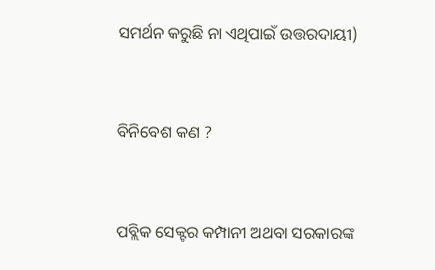ସମର୍ଥନ କରୁଛି ନା ଏଥିପାଇଁ ଉତ୍ତରଦାୟୀ)


ବିନିବେଶ କଣ ?


ପବ୍ଲିକ ସେକ୍ଟର କମ୍ପାନୀ ଅଥବା ସରକାରଙ୍କ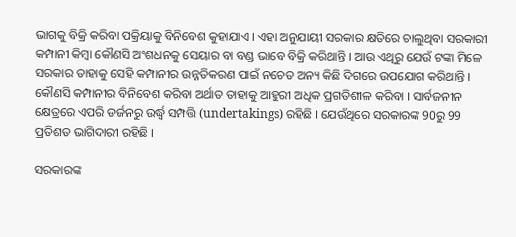ଭାଗକୁ ବିକ୍ରି କରିବା ପକ୍ରିୟାକୁ ବିନିବେଶ କୁହାଯାଏ । ଏହା ଅନୁଯାୟୀ ସରକାର କ୍ଷତିରେ ଚାଲୁଥିବା ସରକାରୀ କମ୍ପାନୀ କିମ୍ବା କୌଣସି ଅଂଶଧନକୁ ସେୟାର ବା ବଣ୍ଡ ଭାବେ ବିକ୍ରି କରିଥାନ୍ତି । ଆଉ ଏଥିରୁ ଯେଉଁ ଟଙ୍କା ମିଳେ ସରକାର ତାହାକୁ ସେହି କମ୍ପାନୀର ଉନ୍ନତିକରଣ ପାଇଁ ନଚେତ ଅନ୍ୟ କିଛି ଦିଗରେ ଉପଯୋଗ କରିଥାନ୍ତି । କୌଣସି କମ୍ପାନୀର ବିନିବେଶ କରିବା ଅର୍ଥାତ ତାହାକୁ ଆହୁରୀ ଅଧିକ ପ୍ରଗତିଶୀଳ କରିବା । ସାର୍ବଜନୀନ କ୍ଷେତ୍ରରେ ଏପରି ଡର୍ଜନରୁ ଉର୍ଦ୍ଧ୍ବ ସମ୍ପତ୍ତି (undertakings) ରହିଛି । ଯେଉଁଥିରେ ସରକାରଙ୍କ 90ରୁ 99 ପ୍ରତିଶତ ଭାଗିଦାରୀ ରହିଛି ।

ସରକାରଙ୍କ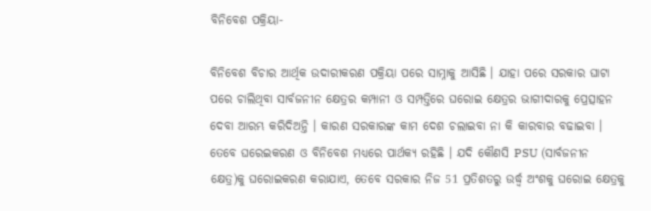ବିନିବେଶ ପକ୍ରିୟା-

ବିନିବେଶ ବିଚାର ଆର୍ଥିକ ଉଦାରୀକରଣ ପକ୍ରିୟା ପରେ ସାମ୍ନାକୁ ଆସିଛି । ଯାହା ପରେ ସରକାର ଘାଟା ପରେ ଚାଲିଥିବା ସାର୍ବଜନୀନ କ୍ଷେତ୍ରର କମ୍ପାନୀ ଓ ସମ୍ପତ୍ତିରେ ଘରୋଇ କ୍ଷେତ୍ରର ଭାଗୀଦାରକୁ ପ୍ରେତ୍ସାହନ ଦେବା ଆରମ୍ଭ କରିଦିଅନ୍ତି । କାରଣ ସରକାରଙ୍କ କାମ ଦେଶ ଚଲାଇବା ନା କି କାରବାର ବଢାଇବା । ତେବେ ଘରେଇକରଣ ଓ ବିନିବେଶ ମଧ୍ୟରେ ପାର୍ଥକ୍ୟ ରହିଛି । ଯଦି କୌଣସି PSU (ସାର୍ବଜନୀନ କ୍ଷେତ୍ର)କୁ ଘରୋଇକରଣ କରାଯାଏ, ତେବେ ସରକାର ନିଜ 51 ପ୍ରତିଶତରୁ ଉର୍ଦ୍ଧ୍ବ ଅଂଶକୁ ଘରୋଇ କ୍ଷେତ୍ରକୁ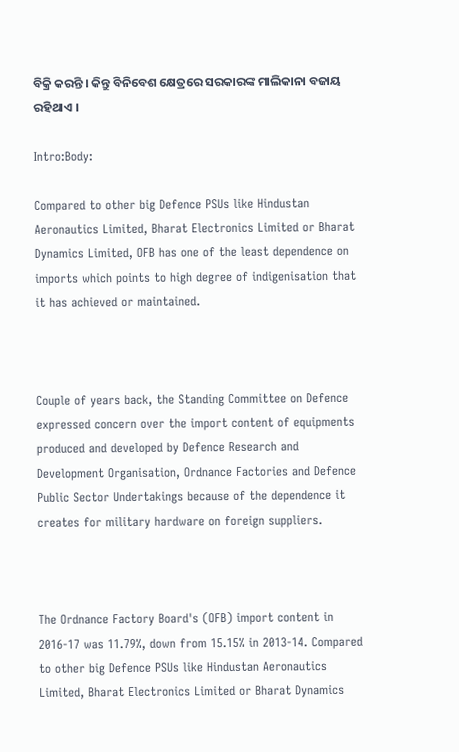ବିକ୍ରି କରନ୍ତି । କିନ୍ତୁ ବିନିବେଶ କ୍ଷେତ୍ରରେ ସରକାରଙ୍କ ମାଲିକାନା ବଜାୟ ରହିଥାଏ ।

Intro:Body:

Compared to other big Defence PSUs like Hindustan Aeronautics Limited, Bharat Electronics Limited or Bharat Dynamics Limited, OFB has one of the least dependence on imports which points to high degree of indigenisation that it has achieved or maintained.



Couple of years back, the Standing Committee on Defence expressed concern over the import content of equipments produced and developed by Defence Research and Development Organisation, Ordnance Factories and Defence Public Sector Undertakings because of the dependence it creates for military hardware on foreign suppliers.



The Ordnance Factory Board's (OFB) import content in 2016-17 was 11.79%, down from 15.15% in 2013-14. Compared to other big Defence PSUs like Hindustan Aeronautics Limited, Bharat Electronics Limited or Bharat Dynamics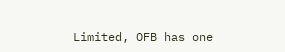Limited, OFB has one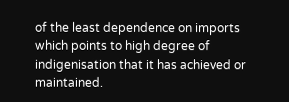of the least dependence on imports which points to high degree of indigenisation that it has achieved or maintained.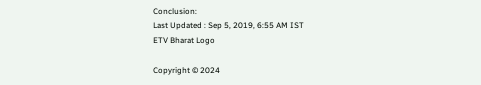Conclusion:
Last Updated : Sep 5, 2019, 6:55 AM IST
ETV Bharat Logo

Copyright © 2024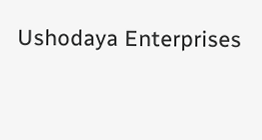Ushodaya Enterprises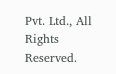Pvt. Ltd., All Rights Reserved.